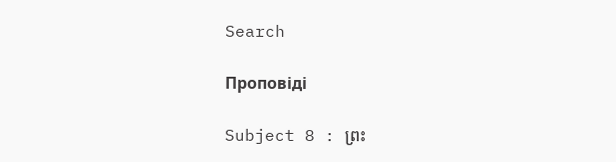Search

Проповіді

Subject 8 : ព្រះ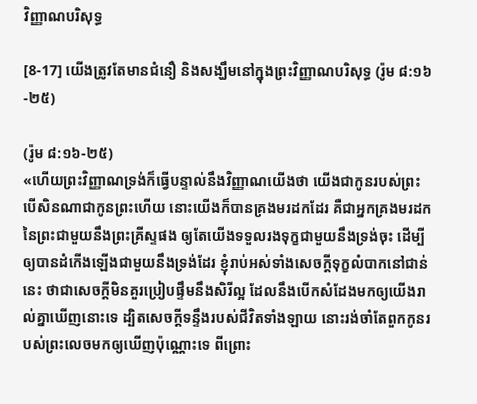វិញ្ញាណបរិសុទ្ធ

[8-17] យើងត្រូវតែមានជំនឿ និងសង្ឃឹមនៅក្នុងព្រះវិញ្ញាណបរិសុទ្ធ (រ៉ូម ៨:១៦-២៥)

(រ៉ូម ៨:១៦-២៥)
«ហើយព្រះវិញ្ញាណទ្រង់ក៏ធ្វើបន្ទាល់នឹងវិញ្ញាណយើងថា យើងជាកូនរបស់ព្រះ បើសិនណាជាកូនព្រះហើយ នោះយើងក៏បានគ្រងមរដកដែរ គឺជាអ្នកគ្រងមរដកនៃព្រះជាមួយនឹងព្រះគ្រីស្ទផង ឲ្យតែយើងទទួលរងទុក្ខជាមួយនឹងទ្រង់ចុះ ដើម្បីឲ្យបានដំកើងឡើងជាមួយនឹងទ្រង់ដែរ ខ្ញុំរាប់អស់ទាំងសេចក្តីទុក្ខលំបាកនៅជាន់នេះ ថាជាសេចក្តីមិនគួរប្រៀបផ្ទឹមនឹងសិរីល្អ ដែលនឹងបើកសំដែងមកឲ្យយើងរាល់គ្នាឃើញនោះទេ ដ្បិតសេចក្តីទន្ទឹងរបស់ជីវិតទាំងឡាយ នោះរង់ចាំតែពួកកូនរបស់ព្រះលេចមកឲ្យឃើញប៉ុណ្ណោះទេ ពីព្រោះ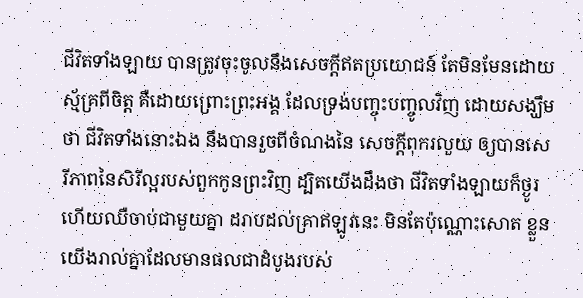ជីវិតទាំងឡាយ បានត្រូវចុះចូលនឹងសេចក្តីឥតប្រយោជន៍ តែមិនមែនដោយស្ម័គ្រពីចិត្ត គឺដោយព្រោះព្រះអង្គ ដែលទ្រង់បញ្ចុះបញ្ចូលវិញ ដោយសង្ឃឹមថា ជីវិតទាំងនោះឯង នឹងបានរួចពីចំណងនៃ សេចក្តីពុករលួយ ឲ្យបានសេរីភាពនៃសិរីល្អរបស់ពួកកូនព្រះវិញ ដ្បិតយើងដឹងថា ជីវិតទាំងឡាយក៏ថ្ងូរ ហើយឈឺចាប់ជាមួយគ្នា ដរាបដល់គ្រាឥឡូវនេះ មិនតែប៉ុណ្ណោះសោត ខ្លួនយើងរាល់គ្នាដែលមានផលជាដំបូងរបស់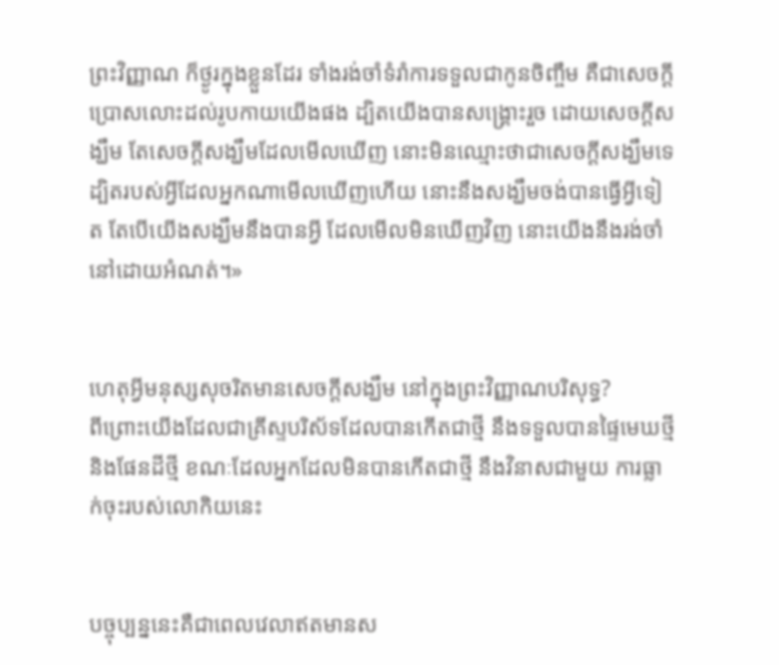ព្រះវិញ្ញាណ ក៏ថ្ងូរក្នុងខ្លួនដែរ ទាំងរង់ចាំទំរាំការទទួលជាកូនចិញ្ចឹម គឺជាសេចក្តីប្រោសលោះដល់រូបកាយយើងផង ដ្បិតយើងបានសង្គ្រោះរួច ដោយសេចក្តីសង្ឃឹម តែសេចក្តីសង្ឃឹមដែលមើលឃើញ នោះមិនឈ្មោះថាជាសេចក្តីសង្ឃឹមទេ ដ្បិតរបស់អ្វីដែលអ្នកណាមើលឃើញហើយ នោះនឹងសង្ឃឹមចង់បានធ្វើអ្វីទៀត តែបើយើងសង្ឃឹមនឹងបានអ្វី ដែលមើលមិនឃើញវិញ នោះយើងនឹងរង់ចាំនៅដោយអំណត់។»


ហេតុអ្វីមនុស្សសុចរិតមានសេចក្តីសង្ឃឹម នៅក្នុងព្រះវិញ្ញាណបរិសុទ្ធ?
ពីព្រោះយើងដែលជាគ្រីស្ទបរិស័ទដែលបានកើតជាថ្មី នឹងទទួលបានផ្ទៃមេឃថ្មី និងផែនដីថ្មី ខណៈដែលអ្នកដែលមិនបានកើតជាថ្មី នឹងវិនាសជាមួយ ការធ្លាក់ចុះរបស់លោកិយនេះ


បច្ចុប្បន្ននេះគឺជាពេលវេលាឥតមានស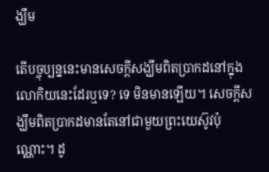ង្ឃឹម

តើបច្ចុប្បន្ននេះមានសេចក្តីសង្ឃឹមពិតប្រាកដនៅក្នុងលោកិយនេះដែរឬទេ? ទេ មិនមានឡើយ។ សេចក្តីសង្ឃឹមពិតប្រាកដមានតែនៅជាមួយព្រះយេស៊ូវប៉ុណ្ណោះ។ ដូ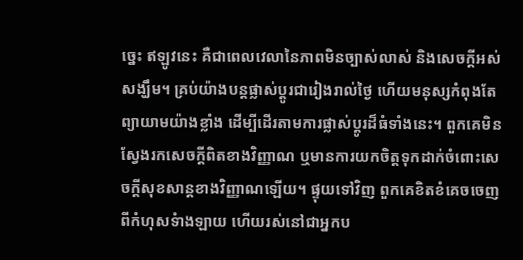ច្នេះ ឥឡូវនេះ គឺជាពេលវេលានៃភាពមិនច្បាស់លាស់ និងសេចក្តីអស់សង្ឃឹម។ គ្រប់យ៉ាងបន្តផ្លាស់ប្តូរជារៀងរាល់ថ្ងៃ ហើយមនុស្សកំពុងតែព្យាយាមយ៉ាងខ្លាំង ដើម្បីដើរតាមការផ្លាស់ប្តូរដ៏ធំទាំងនេះ។ ពួកគេមិនស្វែងរកសេចក្តីពិតខាងវិញ្ញាណ ឬមានការយកចិត្តទុកដាក់ចំពោះសេចក្តីសុខសាន្តខាងវិញ្ញាណឡើយ។ ផ្ទុយទៅវិញ ពួកគេខិតខំគេចចេញពីកំហុសទំាងឡាយ ហើយរស់នៅជាអ្នកប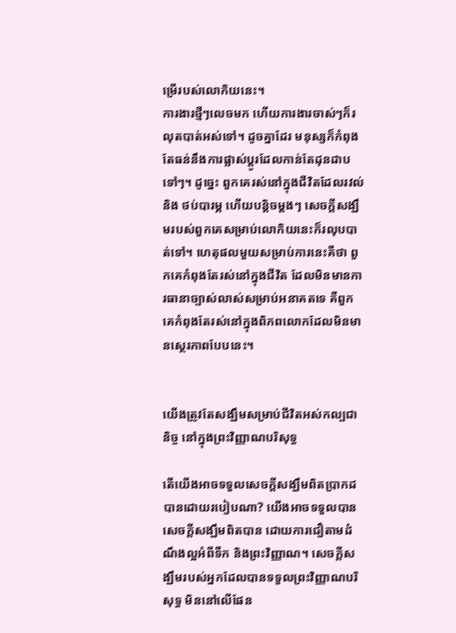ម្រើរបស់លោកិយនេះ។
ការងារថ្មីៗលេចមក ហើយការងារចាស់ៗក៏រលុតបាត់អស់ទៅ។ ដូចគ្នាដែរ មនុស្សក៏កំពុងតែធន់នឹងការផ្លាស់ប្តូរដែលកាន់តែដុនដាបទៅៗ។ ដូច្នេះ ពួកគេរស់នៅក្នុងជីវិតដែលរវល់ និង ថប់បារម្ភ ហើយបន្តិចម្តងៗ សេចក្តីសង្ឃឹមរបស់ពួកគេសម្រាប់លោកិយនេះក៏រលុបបាត់ទៅ។ ហេតុផលមួយសម្រាប់ការនេះគឺថា ពួកគេកំពុងតែរស់នៅក្នុងជីវិត ដែលមិនមានការធានាច្បាស់លាស់សម្រាប់អនាគតទេ គឺពួកគេកំពុងតែរស់នៅក្នុងពិភពលោកដែលមិនមានស្ថេរភាពបែបនេះ។


យើងត្រូវតែសង្ឃឹមសម្រាប់ជីវិតអស់កល្បជានិច្ច នៅក្នុងព្រះវិញ្ញាណបរិសុទ្ធ

តើយើងអាចទទួលសេចក្តីសង្ឃឹមពិតប្រាកដបានដោយរបៀបណា? យើងអាចទទួលបានសេចក្តីសង្ឃឹមពិតបាន ដោយការជឿតាមដំណឹងល្អអំពីទឺក និងព្រះវិញ្ញាណ។ សេចក្តីសង្ឃឹមរបស់អ្នកដែលបានទទួលព្រះវិញ្ញាណបរិសុទ្ធ មិននៅលើផែន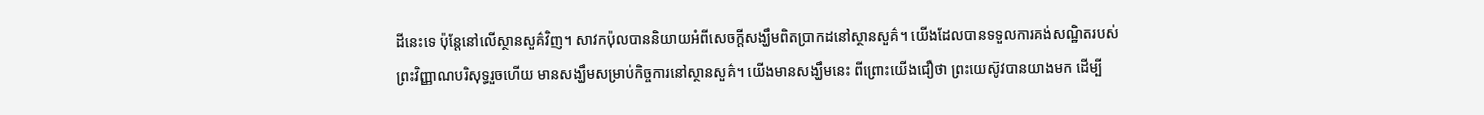ដីនេះទេ ប៉ុន្តែនៅលើស្ថានសួគ៌វិញ។ សាវកប៉ុលបាននិយាយអំពីសេចក្តីសង្ឃឹមពិតប្រាកដនៅស្ថានសួគ៌។ យើងដែលបានទទួលការគង់សណ្ឋិតរបស់ព្រះវិញ្ញាណបរិសុទ្ធរួចហើយ មានសង្ឃឹមសម្រាប់កិច្ចការនៅស្ថានសួគ៌។ យើងមានសង្ឃឹមនេះ ពីព្រោះយើងជឿថា ព្រះយេស៊ូវបានយាងមក ដើម្បី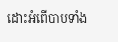ដោះអំពើបាបទាំង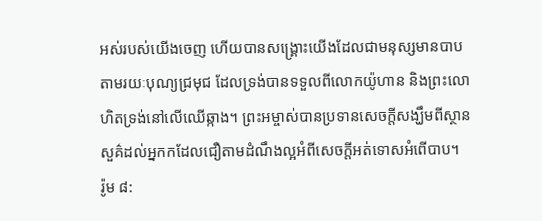អស់របស់យើងចេញ ហើយបានសង្រ្គោះយើងដែលជាមនុស្សមានបាប តាមរយៈបុណ្យជ្រមុជ ដែលទ្រង់បានទទួលពីលោកយ៉ូហាន និងព្រះលោហិតទ្រង់នៅលើឈើឆ្កាង។ ព្រះអម្ចាស់បានប្រទានសេចក្តីសង្ឃឹមពីស្ថានសួគ៌ដល់អ្នកកដែលជឿតាមដំណឹងល្អអំពីសេចក្តីអត់ទោសអំពើបាប។
រ៉ូម ៨: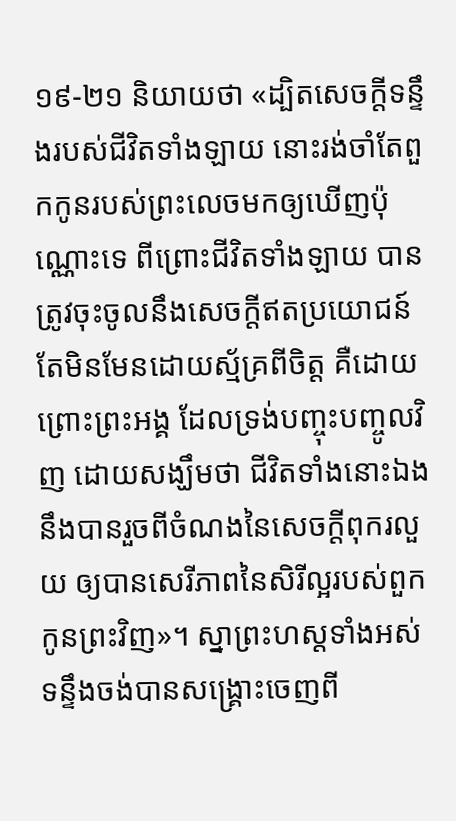១៩-២១ និយាយថា «ដ្បិតសេចក្តីទន្ទឹងរបស់ជីវិតទាំងឡាយ នោះរង់ចាំតែពួកកូនរបស់ព្រះលេចមកឲ្យឃើញប៉ុណ្ណោះទេ ពីព្រោះជីវិតទាំងឡាយ បានត្រូវចុះចូលនឹងសេចក្តីឥតប្រយោជន៍ តែមិនមែនដោយស្ម័គ្រពីចិត្ត គឺដោយព្រោះព្រះអង្គ ដែលទ្រង់បញ្ចុះបញ្ចូលវិញ ដោយសង្ឃឹមថា ជីវិតទាំងនោះឯង នឹងបានរួចពីចំណងនៃសេចក្តីពុករលួយ ឲ្យបានសេរីភាពនៃសិរីល្អរបស់ពួកកូនព្រះវិញ»។ ស្នាព្រះហស្តទាំងអស់ទន្ទឹងចង់បានសង្រ្គោះចេញពី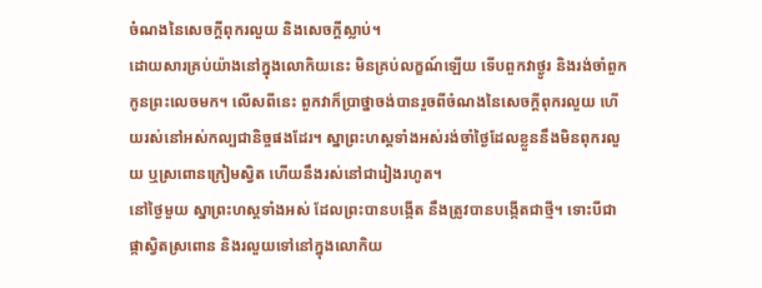ចំណងនៃសេចក្តីពុករលួយ និងសេចក្តីស្លាប់។
ដោយសារគ្រប់យ៉ាងនៅក្នុងលោកិយនេះ មិនគ្រប់លក្ខណ៍ឡើយ ទើបពួកវាថ្ងូរ និងរង់ចាំពួកកូនព្រះលេចមក។ លើសពីនេះ ពួកវាក៏ប្រាថ្នាចង់បានរួចពីចំណងនៃសេចក្តីពុករលួយ ហើយរស់នៅអស់កល្បជានិច្ចផងដែរ។ ស្នាព្រះហស្តទាំងអស់រង់ចាំថ្ងៃដែលខ្លួននឹងមិនពុករលួយ ឬស្រពោនក្រៀមស្វិត ហើយនឹងរស់នៅជារៀងរហូត។
នៅថ្ងៃមួយ ស្នាព្រះហស្តទាំងអស់ ដែលព្រះបានបង្កើត នឹងត្រូវបានបង្កើតជាថ្មី។ ទោះបីជាផ្កាស្វិតស្រពោន និងរលួយទៅនៅក្នុងលោកិយ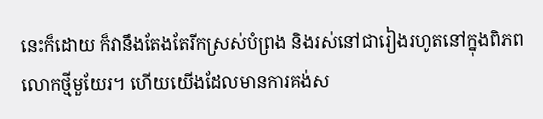នេះក៏ដោយ ក៏វានឹងតែងតែរីកស្រស់បំព្រង និងរស់នៅជារៀងរហូតនៅក្នុងពិភពលោកថ្មីមួយែរ។ ហើយយើងដែលមានការគង់ស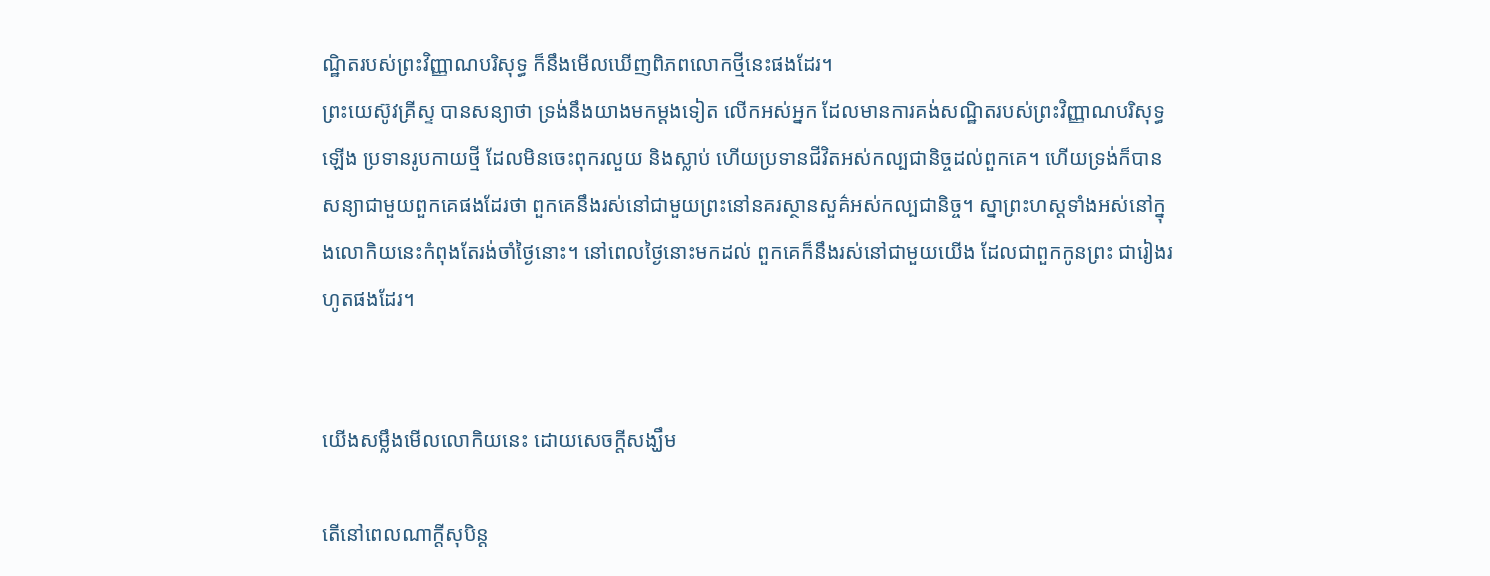ណ្ឋិតរបស់ព្រះវិញ្ញាណបរិសុទ្ធ ក៏នឹងមើលឃើញពិភពលោកថ្មីនេះផងដែរ។
ព្រះយេស៊ូវគ្រីស្ទ បានសន្យាថា ទ្រង់នឹងយាងមកម្តងទៀត លើកអស់អ្នក ដែលមានការគង់សណ្ឋិតរបស់ព្រះវិញ្ញាណបរិសុទ្ធឡើង ប្រទានរូបកាយថ្មី ដែលមិនចេះពុករលួយ និងស្លាប់ ហើយប្រទានជីវិតអស់កល្បជានិច្ចដល់ពួកគេ។ ហើយទ្រង់ក៏បានសន្យាជាមួយពួកគេផងដែរថា ពួកគេនឹងរស់នៅជាមួយព្រះនៅនគរស្ថានសួគ៌អស់កល្បជានិច្ច។ ស្នាព្រះហស្តទាំងអស់នៅក្នុងលោកិយនេះកំពុងតែរង់ចាំថ្ងៃនោះ។ នៅពេលថ្ងៃនោះមកដល់ ពួកគេក៏នឹងរស់នៅជាមួយយើង ដែលជាពួកកូនព្រះ ជារៀងរហូតផងដែរ។


យើងសម្លឹងមើលលោកិយនេះ ដោយសេចក្តីសង្ឃឹម

តើនៅពេលណាក្តីសុបិន្ត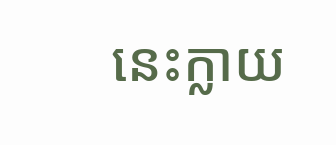នេះក្លាយ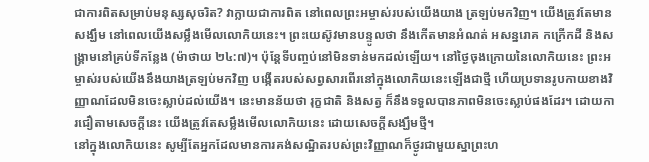ជាការពិតសម្រាប់មនុស្សសុចរិត? វាក្លាយជាការពិត នៅពេលព្រះអម្ចាស់របស់យើងយាង ត្រឡប់មកវិញ។ យើងត្រូវតែមានសង្ឃឹម នៅពេលយើងសម្លឹងមើលលោកិយនេះ។ ព្រះយេស៊ូវមានបន្ទូលថា នឹងកើតមានអំណត់ អសន្នរោគ កក្រើកដី និងសង្រ្គាមនៅគ្រប់ទីកន្លែង (ម៉ាថាយ ២៤:៧)។ ប៉ុន្តែទីបញ្ចប់នៅមិនទាន់មកដល់ឡើយ។ នៅថ្ងៃចុងក្រោយនៃលោកិយនេះ ព្រះអម្ចាស់របស់យើងនឹងយាងត្រឡប់មកវិញ បង្កើតរបស់សព្វសារពើរនៅក្នុងលោកិយនេះឡើងជាថ្មី ហើយប្រទានរូបកាយខាងវិញ្ញាណដែលមិនចេះស្លាប់ដល់យើង។ នេះមានន័យថា រុក្ខជាតិ និងសត្វ ក៏នឹងទទួលបានភាពមិនចេះស្លាប់ផងដែរ។ ដោយការជឿតាមសេចក្តីនេះ យើងត្រូវតែសម្លឹងមើលលោកិយនេះ ដោយសេចក្តីសង្ឃឹមថ្មី។
នៅក្នុងលោកិយនេះ សូម្បីតែអ្នកដែលមានការគង់សណ្ឋិតរបស់ព្រះវិញ្ញាណក៏ថ្ងូរជាមួយស្នាព្រះហ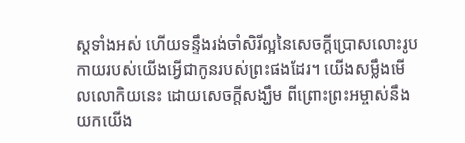ស្តទាំងអស់ ហើយទន្ទឹងរង់ចាំសិរីល្អនៃសេចក្តីប្រោសលោះរូបកាយរបស់យើងអ្វើជាកូនរបស់ព្រះផងដែរ។ យើងសម្លឹងមើលលោកិយនេះ ដោយសេចក្តីសង្ឃឹម ពីព្រោះព្រះអម្ចាស់នឹងយកយើង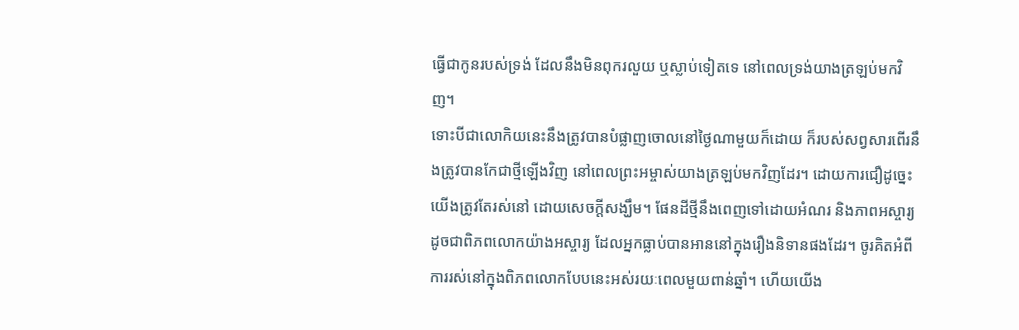ធ្វើជាកូនរបស់ទ្រង់ ដែលនឹងមិនពុករលួយ ឬស្លាប់ទៀតទេ នៅពេលទ្រង់យាងត្រឡប់មកវិញ។
ទោះបីជាលោកិយនេះនឹងត្រូវបានបំផ្លាញចោលនៅថ្ងៃណាមួយក៏ដោយ ក៏របស់សព្វសារពើរនឹងត្រូវបានកែជាថ្មីឡើងវិញ នៅពេលព្រះអម្ចាស់យាងត្រឡប់មកវិញដែរ។ ដោយការជឿដូច្នេះ យើងត្រូវតែរស់នៅ ដោយសេចក្តីសង្ឃឹម។ ផែនដីថ្មីនឹងពេញទៅដោយអំណរ និងភាពអស្ចារ្យ ដូចជាពិភពលោកយ៉ាងអស្ចារ្យ ដែលអ្នកធ្លាប់បានអាននៅក្នុងរឿងនិទានផងដែរ។ ចូរគិតអំពីការរស់នៅក្នុងពិភពលោកបែបនេះអស់រយៈពេលមួយពាន់ឆ្នាំ។ ហើយយើង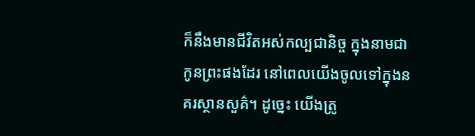ក៏នឹងមានជីវិតអស់កល្បជានិច្ច ក្នុងនាមជាកូនព្រះផងដែរ នៅពេលយើងចូលទៅក្នុងនគរស្ថានសួគ៌។ ដូច្នេះ យើងត្រូ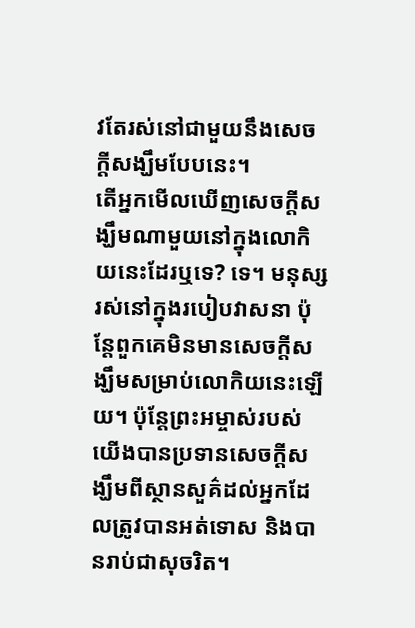វតែរស់នៅជាមួយនឹងសេចក្តីសង្ឃឹមបែបនេះ។
តើអ្នកមើលឃើញសេចក្តីសង្ឃឹមណាមួយនៅក្នុងលោកិយនេះដែរឬទេ? ទេ។ មនុស្សរស់នៅក្នុងរបៀបវាសនា ប៉ុន្តែពួកគេមិនមានសេចក្តីសង្ឃឹមសម្រាប់លោកិយនេះឡើយ។ ប៉ុន្តែព្រះអម្ចាស់របស់យើងបានប្រទានសេចក្តីសង្ឃឹមពីស្ថានសួគ៌ដល់អ្នកដែលត្រូវបានអត់ទោស និងបានរាប់ជាសុចរិត។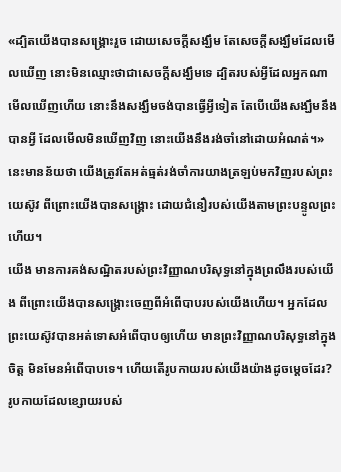«ដ្បិតយើងបានសង្គ្រោះរួច ដោយសេចក្តីសង្ឃឹម តែសេចក្តីសង្ឃឹមដែលមើលឃើញ នោះមិនឈ្មោះថាជាសេចក្តីសង្ឃឹមទេ ដ្បិតរបស់អ្វីដែលអ្នកណាមើលឃើញហើយ នោះនឹងសង្ឃឹមចង់បានធ្វើអ្វីទៀត តែបើយើងសង្ឃឹមនឹងបានអ្វី ដែលមើលមិនឃើញវិញ នោះយើងនឹងរង់ចាំនៅដោយអំណត់។» នេះមានន័យថា យើងត្រូវតែអត់ធ្មត់រង់ចាំការយាងត្រឡប់មកវិញរបស់ព្រះយេស៊ូវ ពីព្រោះយើងបានសង្រ្គោះ ដោយជំនឿរបស់យើងតាមព្រះបន្ទូលព្រះហើយ។
យើង មានការគង់សណ្ឋិតរបស់ព្រះវិញ្ញាណបរិសុទ្ធនៅក្នុងព្រលឹងរបស់យើង ពីព្រោះយើងបានសង្រ្គោះចេញពីអំពើបាបរបស់យើងហើយ។ អ្នកដែលព្រះយេស៊ូវបានអត់ទោសអំពើបាបឲ្យហើយ មានព្រះវិញ្ញាណបរិសុទ្ធនៅក្នុងចិត្ត មិនមែនអំពើបាបទេ។ ហើយតើរូបកាយរបស់យើងយ៉ាងដូចម្តេចដែរ? រូបកាយដែលខ្សោយរបស់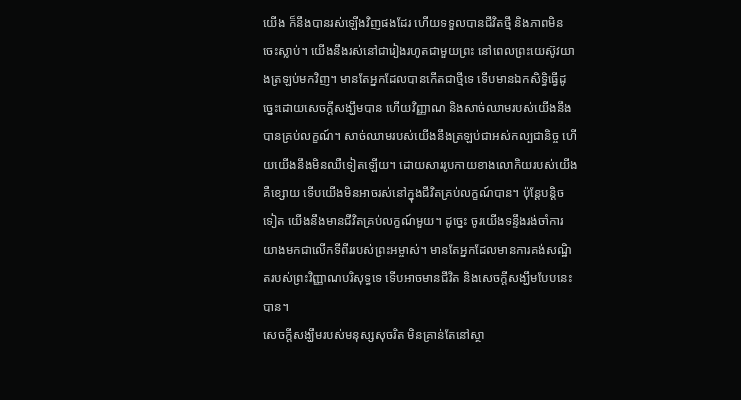យើង ក៏នឹងបានរស់ឡើងវិញផងដែរ ហើយទទួលបានជីវិតថ្មី និងភាពមិនចេះស្លាប់។ យើងនឹងរស់នៅជារៀងរហូតជាមួយព្រះ នៅពេលព្រះយេស៊ូវយាងត្រឡប់មកវិញ។ មានតែអ្នកដែលបានកើតជាថ្មីទេ ទើបមានឯកសិទ្ធិធ្វើដូច្នេះដោយសេចក្តីសង្ឃឹមបាន ហើយវិញ្ញាណ និងសាច់ឈាមរបស់យើងនឹងបានគ្រប់លក្ខណ៍។ សាច់ឈាមរបស់យើងនឹងត្រឡប់ជាអស់កល្បជានិច្ច ហើយយើងនឹងមិនឈឺទៀតឡើយ។ ដោយសាររូបកាយខាងលោកិយរបស់យើងគឺខ្សោយ ទើបយើងមិនអាចរស់នៅក្នុងជីវិតគ្រប់លក្ខណ៍បាន។ ប៉ុន្តែបន្តិចទៀត យើងនឹងមានជីវិតគ្រប់លក្ខណ៍មួយ។ ដូច្នេះ ចូរយើងទន្ទឹងរង់ចាំការយាងមកជាលើកទីពីររបស់ព្រះអម្ចាស់។ មានតែអ្នកដែលមានការគង់សណ្ឋិតរបស់ព្រះវិញ្ញាណបរិសុទ្ធទេ ទើបអាចមានជីវិត និងសេចក្តីសង្ឃឹមបែបនេះបាន។
សេចក្តីសង្ឃឹមរបស់មនុស្សសុចរិត មិនគ្រាន់តែនៅស្ថា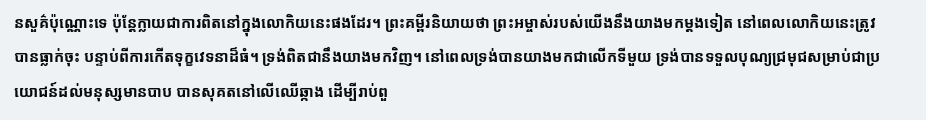នសួគ៌ប៉ុណ្ណោះទេ ប៉ុន្តែក្លាយជាការពិតនៅក្នុងលោកិយនេះផងដែរ។ ព្រះគម្ពីរនិយាយថា ព្រះអម្ចាស់របស់យើងនឹងយាងមកម្តងទៀត នៅពេលលោកិយនេះត្រូវបានធ្លាក់ចុះ បន្ទាប់ពីការកើតទុក្ខវេទនាដ៏ធំ។ ទ្រង់ពិតជានឹងយាងមកវិញ។ នៅពេលទ្រង់បានយាងមកជាលើកទីមួយ ទ្រង់បានទទួលបុណ្យជ្រមុជសម្រាប់ជាប្រយោជន៍ដល់មនុស្សមានបាប បានសុគតនៅលើឈើឆ្កាង ដើម្បីរាប់ពួ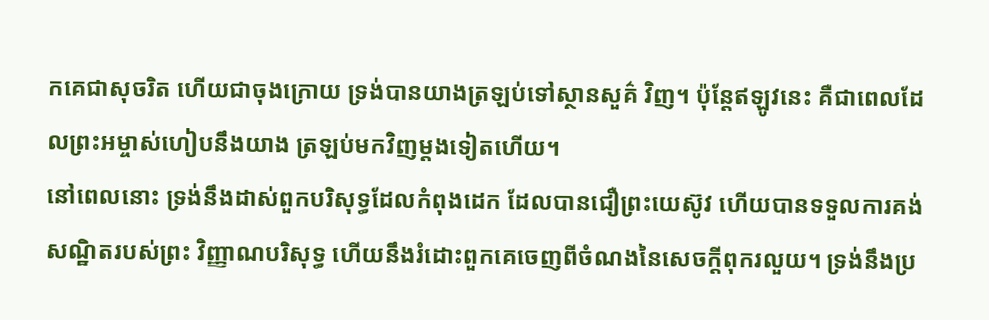កគេជាសុចរិត ហើយជាចុងក្រោយ ទ្រង់បានយាងត្រឡប់ទៅស្ថានសួគ៌ វិញ។ ប៉ុន្តែឥឡូវនេះ គឺជាពេលដែលព្រះអម្ចាស់ហៀបនឹងយាង ត្រឡប់មកវិញម្តងទៀតហើយ។
នៅពេលនោះ ទ្រង់នឹងដាស់ពួកបរិសុទ្ធដែលកំពុងដេក ដែលបានជឿព្រះយេស៊ូវ ហើយបានទទួលការគង់សណ្ឋិតរបស់ព្រះ វិញ្ញាណបរិសុទ្ធ ហើយនឹងរំដោះពួកគេចេញពីចំណងនៃសេចក្តីពុករលួយ។ ទ្រង់នឹងប្រ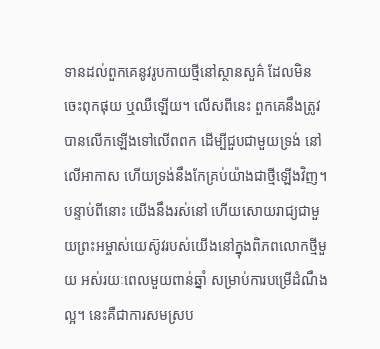ទានដល់ពួកគេនូវរូបកាយថ្មីនៅស្ថានសួគ៌ ដែលមិនចេះពុកផុយ ឬឈឺឡើយ។ លើសពីនេះ ពួកគេនឹងត្រូវបានលើកឡើងទៅលើពពក ដើម្បីជួបជាមួយទ្រង់ នៅលើអាកាស ហើយទ្រង់នឹងកែគ្រប់យ៉ាងជាថ្មីឡើងវិញ។
បន្ទាប់ពីនោះ យើងនឹងរស់នៅ ហើយសោយរាជ្យជាមួយព្រះអម្ចាស់យេស៊ូវរបស់យើងនៅក្នុងពិភពលោកថ្មីមួយ អស់រយៈពេលមួយពាន់ឆ្នាំ សម្រាប់ការបម្រើដំណឹងល្អ។ នេះគឺជាការសមស្រប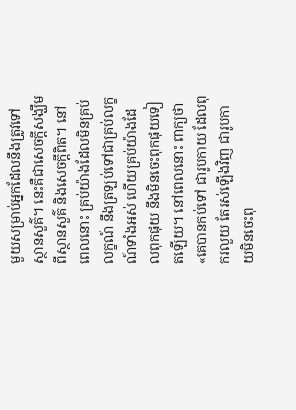មួយសម្រាប់អ្នកដែលនឹងត្រូវទៅស្ថានសួគ៌។ នេះគឺជាសេចក្តីសង្ឃឹមពីស្ថានសួគ៌ និងសេចក្តីពិត។ នៅពេលនោះ គ្រប់យ៉ាងដែលមិនគ្រប់លក្ខណ៍ នឹងត្រឡប់ទៅជាគ្រប់លក្ខណ៍ទាំងអស់ ហើយគ្រប់យ៉ាងដែលពុកផុយ នឹងមិនចេះពុកផុយទៀតឡើយ។ នៅពេលនោះ ពាក្យថា «គេបានកប់ទៅ ជារូបកាយ ដែលពុករលួយ តែរស់ឡើងវិញ ជារូបកាយមិនចេះពុ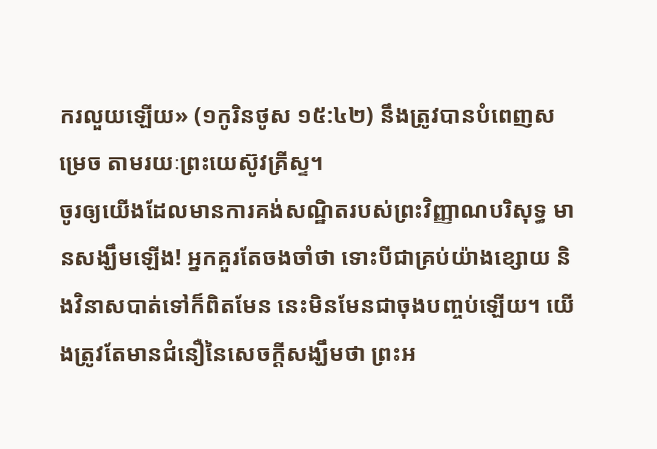ករលួយឡើយ» (១កូរិនថូស ១៥:៤២) នឹងត្រូវបានបំពេញសម្រេច តាមរយៈព្រះយេស៊ូវគ្រីស្ទ។
ចូរឲ្យយើងដែលមានការគង់សណ្ឋិតរបស់ព្រះវិញ្ញាណបរិសុទ្ធ មានសង្ឃឹមឡើង! អ្នកគួរតែចងចាំថា ទោះបីជាគ្រប់យ៉ាងខ្សោយ និងវិនាសបាត់ទៅក៏ពិតមែន នេះមិនមែនជាចុងបញ្ចប់ឡើយ។ យើងត្រូវតែមានជំនឿនៃសេចក្តីសង្ឃឹមថា ព្រះអ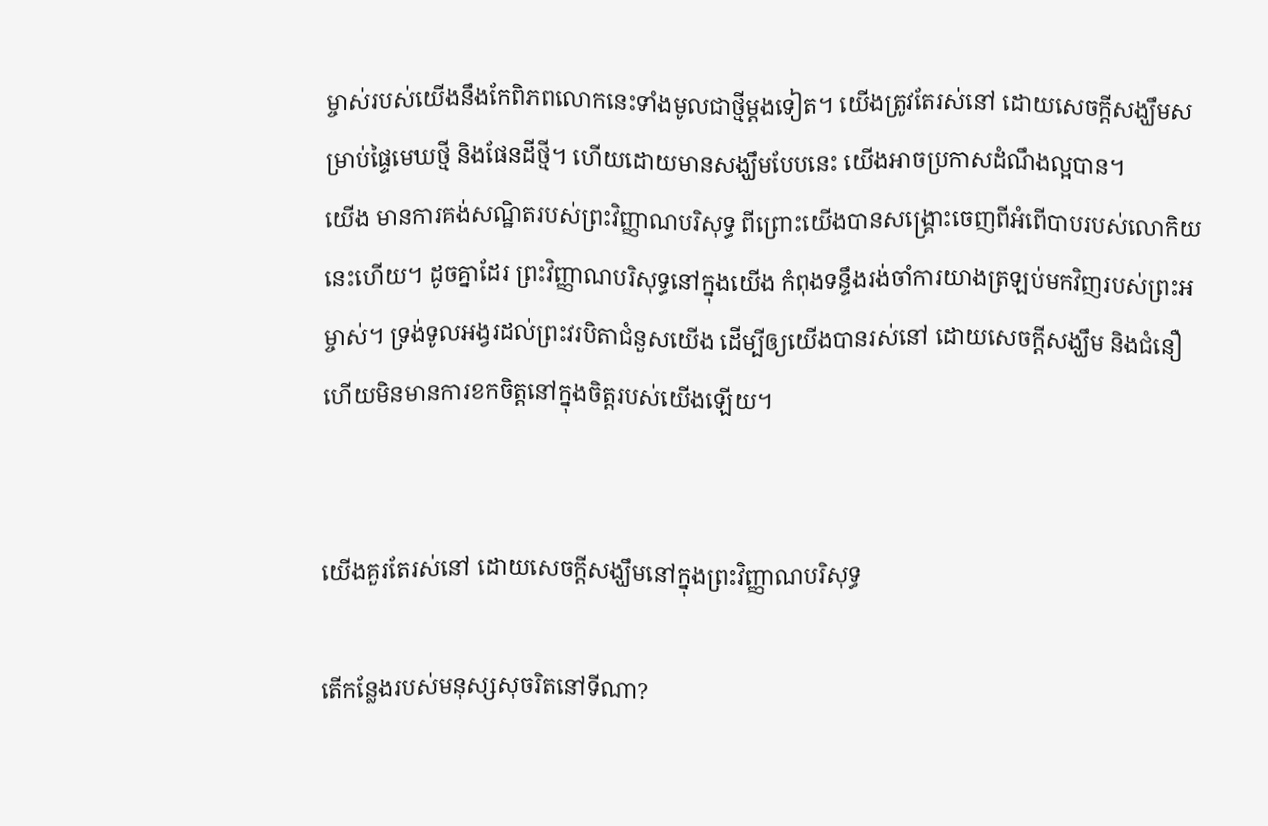ម្ចាស់របស់យើងនឹងកែពិភពលោកនេះទាំងមូលជាថ្មីម្តងទៀត។ យើងត្រូវតែរស់នៅ ដោយសេចក្តីសង្ឃឹមសម្រាប់ផ្ទៃមេឃថ្មី និងផែនដីថ្មី។ ហើយដោយមានសង្ឃឹមបែបនេះ យើងអាចប្រកាសដំណឹងល្អបាន។
យើង មានការគង់សណ្ឋិតរបស់ព្រះវិញ្ញាណបរិសុទ្ធ ពីព្រោះយើងបានសង្រ្គោះចេញពីអំពើបាបរបស់លោកិយនេះហើយ។ ដូចគ្នាដែរ ព្រះវិញ្ញាណបរិសុទ្ធនៅក្នុងយើង កំពុងទន្ទឹងរង់ចាំការយាងត្រឡប់មកវិញរបស់ព្រះអម្ចាស់។ ទ្រង់ទូលអង្វរដល់ព្រះវរបិតាជំនួសយើង ដើម្បីឲ្យយើងបានរស់នៅ ដោយសេចក្តីសង្ឃឹម និងជំនឿ ហើយមិនមានការខកចិត្តនៅក្នុងចិត្តរបស់យើងឡើយ។


យើងគួរតែរស់នៅ ដោយសេចក្តីសង្ឃឹមនៅក្នុងព្រះវិញ្ញាណបរិសុទ្ធ

តើកន្លែងរបស់មនុស្សសុចរិតនៅទីណា?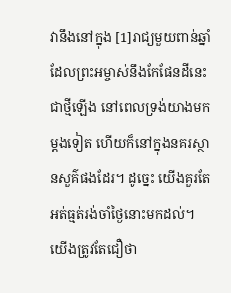វានឹងនៅក្នុង [1]រាជ្យមួយពាន់ឆ្នាំ ដែលព្រះអម្ចាស់នឹងកែផែនដីនេះជាថ្មីឡើង នៅពេលទ្រង់យាងមកម្តងទៀត ហើយក៏នៅក្នុងនគរស្ថានសួគ៌ផងដែរ។ ដូច្នេះ យើងគួរតែអត់ធ្មត់រង់ចាំថ្ងៃនោះមកដល់។ យើងត្រូវតែជឿថា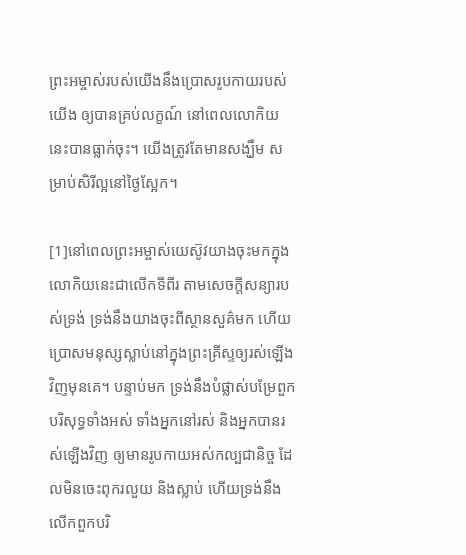ព្រះអម្ចាស់របស់យើងនឹងប្រោសរូបកាយរបស់យើង ឲ្យបានគ្រប់លក្ខណ៍ នៅពេលលោកិយនេះបានធ្លាក់ចុះ។ យើងត្រូវតែមានសង្ឃឹម សម្រាប់សិរីល្អនៅថ្ងៃស្អែក។

[1]នៅពេលព្រះអម្ចាស់យេស៊ូវយាងចុះមកក្នុងលោកិយនេះជាលើកទីពីរ តាមសេចក្តីសន្យារបស់ទ្រង់ ទ្រង់នឹងយាងចុះពីស្ថានសួគ៌មក ហើយប្រោសមនុស្សស្លាប់នៅក្នុងព្រះគ្រីស្ទឲ្យរស់ឡើងវិញមុនគេ។ បន្ទាប់មក ទ្រង់នឹងបំផ្លាស់បម្រែពួកបរិសុទ្ធទាំងអស់ ទាំងអ្នកនៅរស់ និងអ្នកបានរស់ឡើងវិញ ឲ្យមានរូបកាយអស់កល្បជានិច្ច ដែលមិនចេះពុករលួយ និងស្លាប់ ហើយទ្រង់នឹងលើកពួកបរិ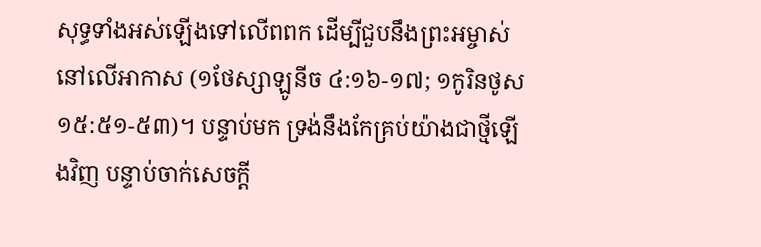សុទ្ធទាំងអស់ឡើងទៅលើពពក ដើម្បីជួបនឹងព្រះអម្ចាស់នៅលើអាកាស (១ថែស្សាឡូនីច ៤:១៦-១៧; ១កូរិនថូស ១៥:៥១-៥៣)។ បន្ទាប់មក ទ្រង់នឹងកែគ្រប់យ៉ាងជាថ្មីឡើងវិញ បន្ទាប់ចាក់សេចក្តី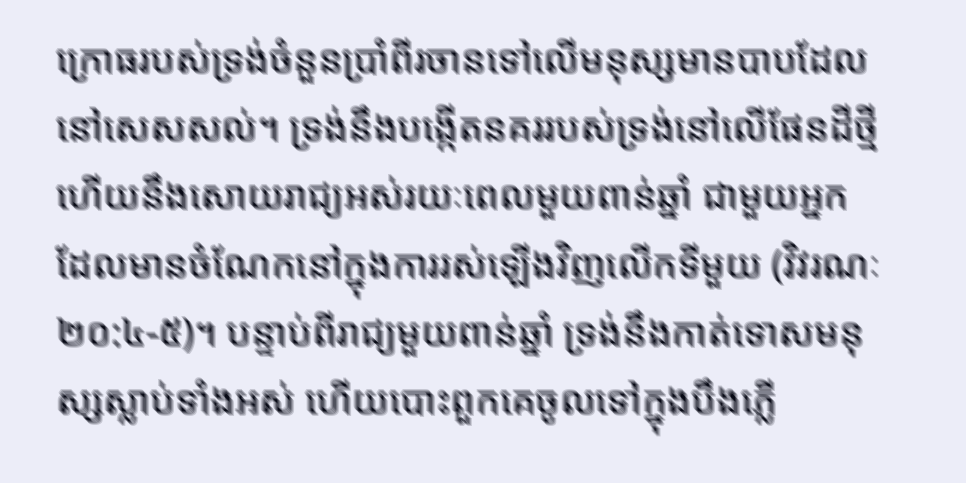ក្រោធរបស់ទ្រង់ចំនួនប្រាំពីរចានទៅលើមនុស្សមានបាបដែលនៅសេសសល់។ ទ្រង់នឹងបង្កើតនគររបស់ទ្រង់នៅលើផែនដីថ្មី ហើយនឹងសោយរាជ្យអស់រយៈពេលមួយពាន់ឆ្នាំ ជាមួយអ្នកដែលមានចំណែកនៅក្នុងការរស់ឡើងវិញលើកទីមួយ (វិវរណៈ ២០:៤-៥)។ បន្ទាប់ពីរាជ្យមួយពាន់ឆ្នាំ ទ្រង់នឹងកាត់ទោសមនុស្សស្លាប់ទាំងអស់ ហើយបោះពួកគេចូលទៅក្នុងបឹងភ្លើ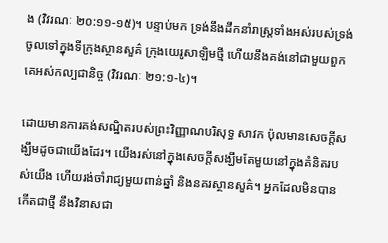ង (វិវរណៈ ២០:១១-១៥)។ បន្ទាប់មក ទ្រង់នឹងដឹកនាំរាស្ត្រទាំងអស់របស់ទ្រង់ចូលទៅក្នុងទីក្រុងស្ថានសួគ៌ ក្រុងយេរូសាឡិមថ្មី ហើយនឹងគង់នៅជាមួយពួកគេអស់កល្បជានិច្ច (វិវរណៈ ២១:១-៤)។

ដោយមានការគង់សណ្ឋិតរបស់ព្រះវិញ្ញាណបរិសុទ្ធ សាវក ប៉ុលមានសេចក្តីសង្ឃឹមដូចជាយើងដែរ។ យើងរស់នៅក្នុងសេចក្តីសង្ឃឹមតែមួយនៅក្នុងគំនិតរបស់យើង ហើយរង់ចាំរាជ្យមួយពាន់ឆ្នាំ និងនគរស្ថានសួគ៌។ អ្នកដែលមិនបានកើតជាថ្មី នឹងវិនាសជា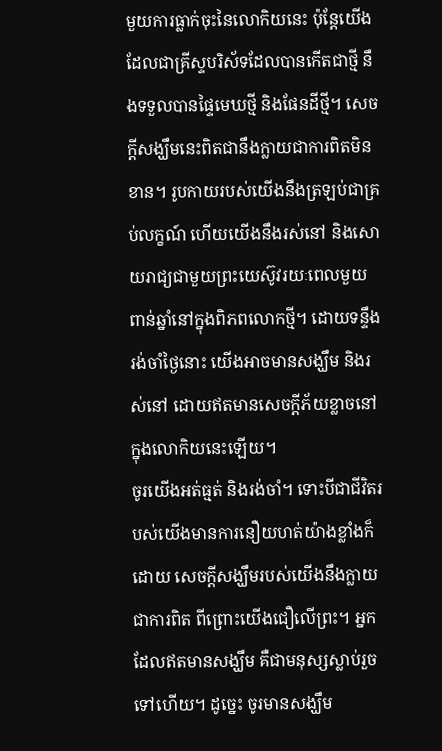មួយការធ្លាក់ចុះនៃលោកិយនេះ ប៉ុន្តែយើងដែលជាគ្រីស្ទបរិស័ទដែលបានកើតជាថ្មី នឹងទទួលបានផ្ទៃមេឃថ្មី និងផែនដីថ្មី។ សេចក្តីសង្ឃឹមនេះពិតជានឹងក្លាយជាការពិតមិនខាន។ រូបកាយរបស់យើងនឹងត្រឡប់ជាគ្រប់លក្ខណ៍ ហើយយើងនឹងរស់នៅ និងសោយរាជ្យជាមួយព្រះយេស៊ូវរយៈពេលមួយពាន់ឆ្នាំនៅក្នុងពិភពលោកថ្មី។ ដោយទន្ទឹងរង់ចាំថ្ងៃនោះ យើងអាចមានសង្ឃឹម និងរស់នៅ ដោយឥតមានសេចក្តីភ័យខ្លាចនៅក្នុងលោកិយនេះឡើយ។
ចូរយើងអត់ធ្មត់ និងរង់ចាំ។ ទោះបីជាជីវិតរបស់យើងមានការនឿយហត់យ៉ាងខ្លាំងក៏ដោយ សេចក្តីសង្ឃឹមរបស់យើងនឹងក្លាយជាការពិត ពីព្រោះយើងជឿលើព្រះ។ អ្នកដែលឥតមានសង្ឃឹម គឺជាមនុស្សស្លាប់រួចទៅហើយ។ ដូច្នេះ ចូរមានសង្ឃឹម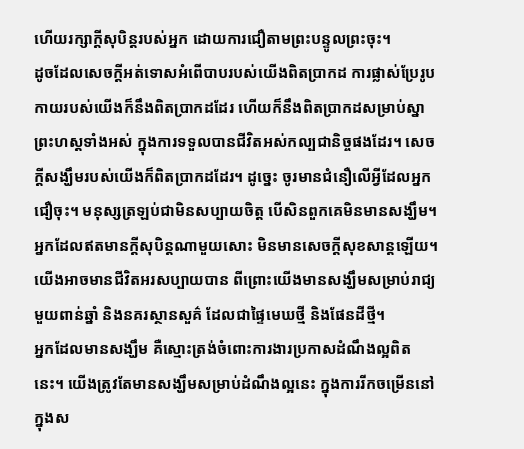ហើយរក្សាក្តីសុបិន្តរបស់អ្នក ដោយការជឿតាមព្រះបន្ទូលព្រះចុះ។
ដូចដែលសេចក្តីអត់ទោសអំពើបាបរបស់យើងពិតប្រាកដ ការផ្លាស់ប្រែរូបកាយរបស់យើងក៏នឹងពិតប្រាកដដែរ ហើយក៏នឹងពិតប្រាកដសម្រាប់ស្នាព្រះហស្តទាំងអស់ ក្នុងការទទួលបានជីវិតអស់កល្បជានិច្ចផងដែរ។ សេចក្តីសង្ឃឹមរបស់យើងក៏ពិតប្រាកដដែរ។ ដូច្នេះ ចូរមានជំនឿលើអ្វីដែលអ្នកជឿចុះ។ មនុស្សត្រឡប់ជាមិនសប្បាយចិត្ត បើសិនពួកគេមិនមានសង្ឃឹម។ អ្នកដែលឥតមានក្តីសុបិន្តណាមួយសោះ មិនមានសេចក្តីសុខសាន្តឡើយ។ យើងអាចមានជីវិតអរសប្បាយបាន ពីព្រោះយើងមានសង្ឃឹមសម្រាប់រាជ្យមួយពាន់ឆ្នាំ និងនគរស្ថានសួគ៌ ដែលជាផ្ទៃមេឃថ្មី និងផែនដីថ្មី។
អ្នកដែលមានសង្ឃឹម គឺស្មោះត្រង់ចំពោះការងារប្រកាសដំណឹងល្អពិតនេះ។ យើងត្រូវតែមានសង្ឃឹមសម្រាប់ដំណឹងល្អនេះ ក្នុងការរីកចម្រើននៅក្នុងស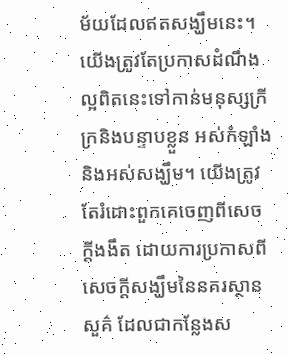ម័យដែលឥតសង្ឃឹមនេះ។ យើងត្រូវតែប្រកាសដំណឹងល្អពិតនេះទៅកាន់មនុស្សក្រីក្រនិងបន្ទាបខ្លួន អស់កំឡាំង និងអស់សង្ឃឹម។ យើងត្រូវតែរំដោះពួកគេចេញពីសេចក្តីងងឹត ដោយការប្រកាសពីសេចក្តីសង្ឃឹមនៃនគរស្ថានសួគ៌ ដែលជាកន្លែងស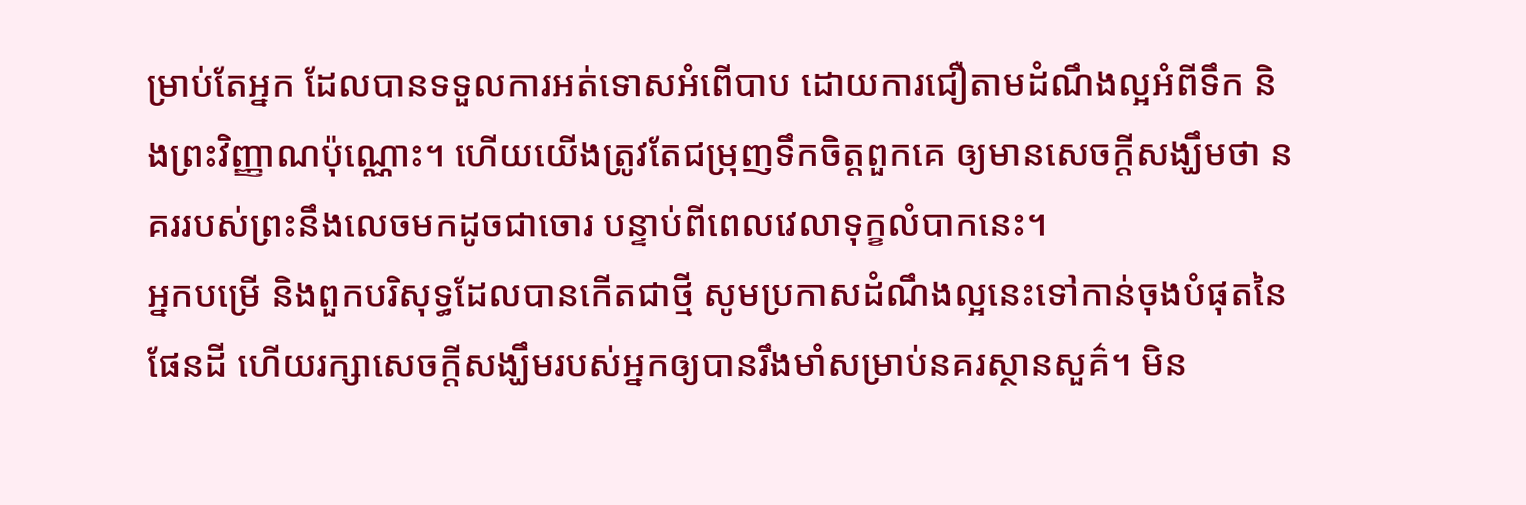ម្រាប់តែអ្នក ដែលបានទទួលការអត់ទោសអំពើបាប ដោយការជឿតាមដំណឹងល្អអំពីទឹក និងព្រះវិញ្ញាណប៉ុណ្ណោះ។ ហើយយើងត្រូវតែជម្រុញទឹកចិត្តពួកគេ ឲ្យមានសេចក្តីសង្ឃឹមថា នគររបស់ព្រះនឹងលេចមកដូចជាចោរ បន្ទាប់ពីពេលវេលាទុក្ខលំបាកនេះ។
អ្នកបម្រើ និងពួកបរិសុទ្ធដែលបានកើតជាថ្មី សូមប្រកាសដំណឹងល្អនេះទៅកាន់ចុងបំផុតនៃផែនដី ហើយរក្សាសេចក្តីសង្ឃឹមរបស់អ្នកឲ្យបានរឹងមាំសម្រាប់នគរស្ថានសួគ៌។ មិន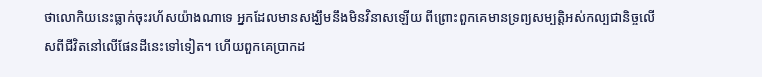ថាលោកិយនេះធ្លាក់ចុះរហ័សយ៉ាងណាទេ អ្នកដែលមានសង្ឃឹមនឹងមិនវិនាសឡើយ ពីព្រោះពួកគេមានទ្រព្យសម្បត្តិអស់កល្បជានិច្ចលើសពីជីវិតនៅលើផែនដីនេះទៅទៀត។ ហើយពួកគេប្រាកដ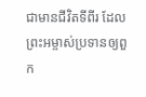ជាមានជីវិតទីពីរ ដែលព្រះអម្ចាស់ប្រទានឲ្យពួក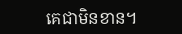គេជាមិនខាន។